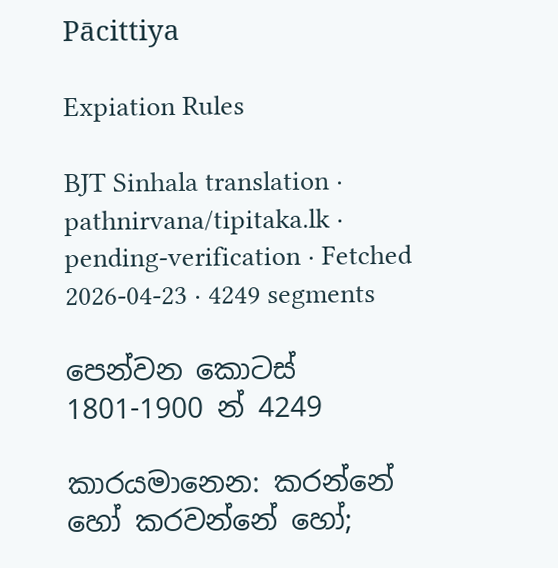Pācittiya

Expiation Rules

BJT Sinhala translation · pathnirvana/tipitaka.lk · pending-verification · Fetched 2026-04-23 · 4249 segments

පෙන්වන කොටස් 1801-1900 න් 4249

කාරයමානෙන: කරන්නේ හෝ කරවන්නේ හෝ;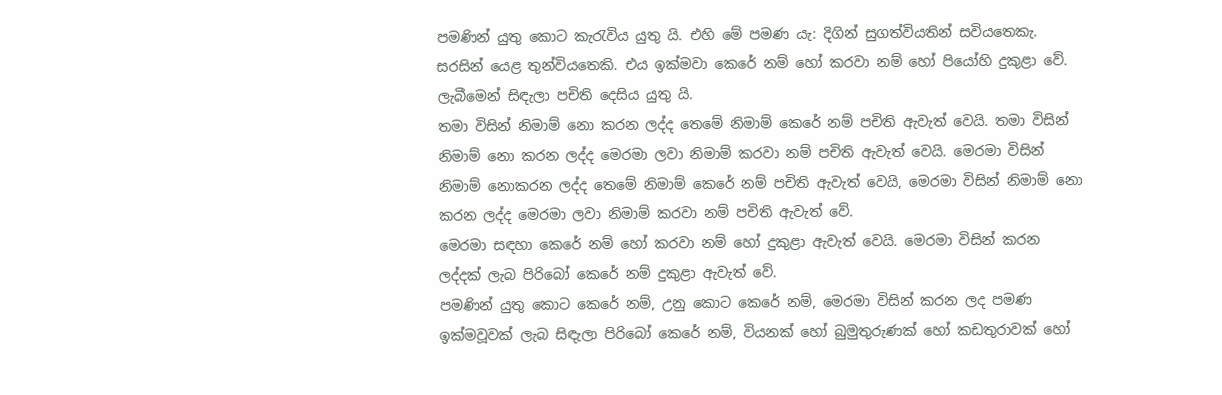පමණින් යුතු කොට කැරැවිය යුතු යි. එහි මේ පමණ යැ: දිගින් සුගත්වියතින් සවියතෙකැ. සරසින් යෙළ තුන්වියතෙකි. එය ඉක්මවා කෙරේ නම් හෝ කරවා නම් හෝ පියෝහි දුකුළා වේ. ලැබීමෙන් සිඳැලා පචිති දෙසිය යුතු යි.
තමා විසින් නිමාම් නො කරන ලද්ද තෙමේ නිමාම් කෙරේ නම් පචිති ඇවැත් වෙයි. තමා විසින් නිමාම් නො කරන ලද්ද මෙරමා ලවා නිමාම් කරවා නම් පචිති ඇවැත් වෙයි. මෙරමා විසින් නිමාම් නොකරන ලද්ද තෙමේ නිමාම් කෙරේ නම් පචිති ඇවැත් වෙයි, මෙරමා විසින් නිමාම් නො කරන ලද්ද මෙරමා ලවා නිමාම් කරවා නම් පචිති ඇවැත් වේ.
මෙරමා සඳහා කෙරේ නම් හෝ කරවා නම් හෝ දුකුළා ඇවැත් වෙයි. මෙරමා විසින් කරන ලද්දක් ලැබ පිරිබෝ කෙරේ නම් දුකුළා ඇවැත් වේ.
පමණින් යුතු කොට කෙරේ නම්, උනු කොට කෙරේ නම්, මෙරමා විසින් කරන ලද පමණ ඉක්මවූවක් ලැබ සිඳැලා පිරිබෝ කෙරේ නම්, වියනක් හෝ බුමුතුරුණක් හෝ කඩතුරාවක් හෝ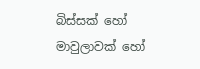බිස්සක් හෝ මාවුලාවක් හෝ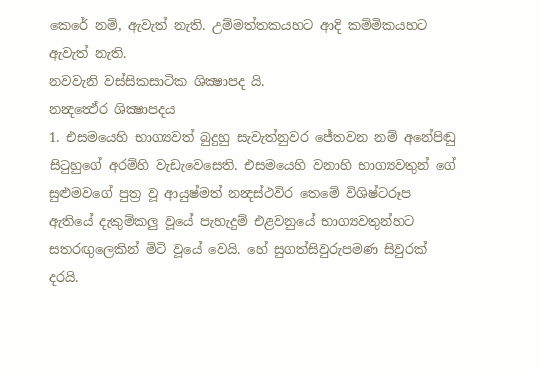කෙරේ නම්, ඇවැත් නැති. උම්මත්තකයහට ආදි කම්මිකයහට ඇවැත් නැති.
නවවැනි වස්සිකසාටික ශික්‍ෂාපද යි.
නන්‍දත්‍ථේර ශික්‍ෂාපදය
1. එසමයෙහි භාග්‍යවත් බුදුහු සැවැත්නුවර ජේතවන නම් අනේපිඬු සිටුහුගේ අරම්හි වැඩැවෙසෙති. එසමයෙහි වනාහි භාග්‍යවතුන් ගේ සුළුමවගේ පුත්‍ර වූ ආයුෂ්මත් නන්‍දස්ථවිර තෙමේ විශිෂ්ටරූප ඇතියේ දැකුම්කලු වූයේ පැහැදුම් එළවනුයේ භාග්‍යවතුන්හට සතරඟුලෙකින් මිටි වූයේ වෙයි. හේ සුගත්සිවුරුපමණ සිවුරක් දරයි.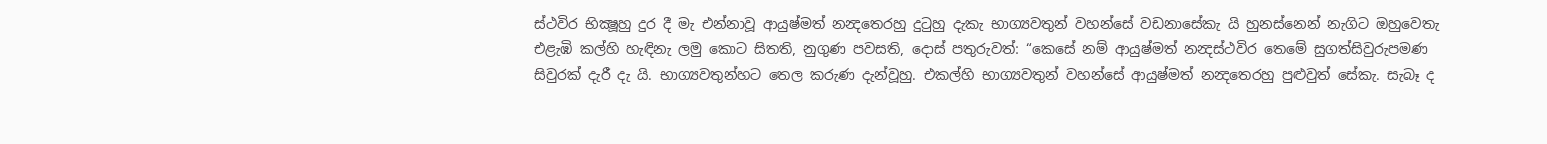ස්ථවිර භික්‍ෂූහු දුර දී මැ එන්නාවූ ආයුෂ්මත් නන්‍දතෙරහු දුටුහු දැකැ භාග්‍යවතුන් වහන්සේ වඩනාසේකැ යි හුනස්නෙන් නැගිට ඔහුවෙතැ එළැඹි කල්හි හැඳිනැ ලමු කොට සිතති, නුගුණ පවසති, දොස් පතුරුවත්: “කෙසේ නම් ආයුෂ්මත් නන්‍දස්ථවිර තෙමේ සුගත්සිවුරුපමණ සිවුරක් දැරී දැ යි. භාග්‍යවතුන්හට තෙල කරුණ දැන්වූහු. එකල්හි භාග්‍යවතුන් වහන්සේ ආයුෂ්මත් නන්‍දතෙරහු පුළුවුත් සේකැ. සැබෑ ද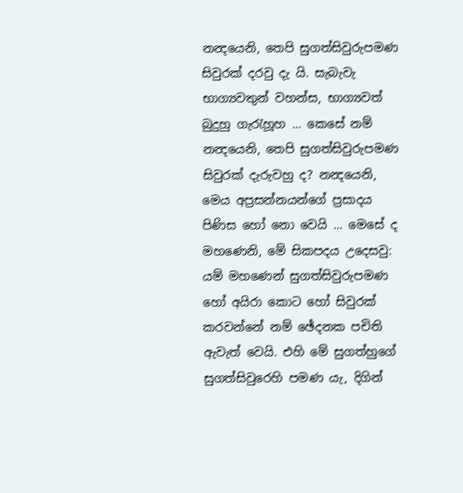නන්‍දයෙනි, තෙපි සුගත්සිවුරුපමණ සිවුරක් දරවු දැ යි. සැබැවැ භාග්‍යවතුන් වහන්ස, භාග්‍යවත් බුදුහු ගැරැහූහ ... කෙසේ නම් නන්‍දයෙනි, තෙපි සුගත්සිවුරුපමණ සිවුරක් දැරුවහු ද? නන්‍දයෙනි, මෙය අප්‍රසන්නයන්ගේ ප්‍රසාදය පිණිස හෝ නො වෙයි ... මෙසේ ද මහණෙනි, මේ සිකපදය උදෙසවු:
යම් මහණෙන් සුගත්සිවුරුපමණ හෝ අයිරා කොට හෝ සිවුරක් කරවන්නේ නම් ඡේදනක පචිති ඇවැත් වෙයි. එහි මේ සුගත්හුගේ සුගත්සිවුරෙහි පමණ යැ, දිගින්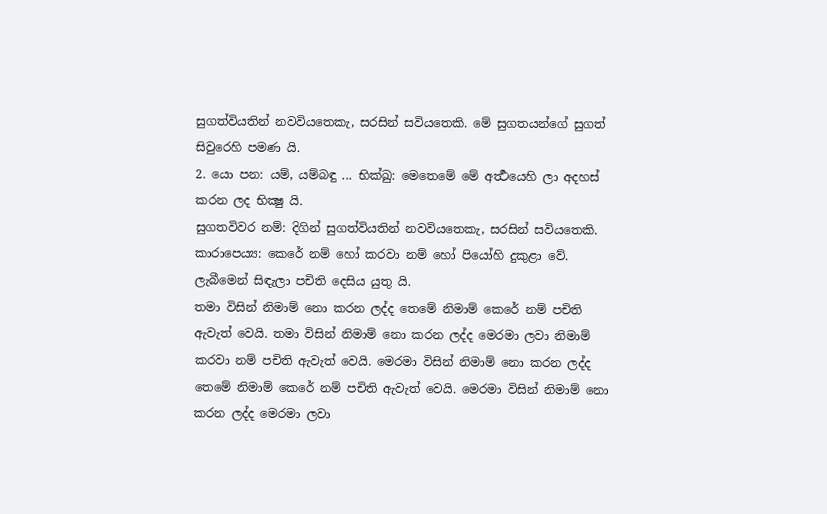සුගත්වියතින් නවවියතෙකැ, සරසින් සවියතෙකි. මේ සුගතයන්ගේ සුගත් සිවුරෙහි පමණ යි.
2. යො පන: යම්, යම්බඳු ... භික්ඛු: මෙතෙමේ මේ අර්‍ත්‍ථයෙහි ලා අදහස් කරන ලද භික්‍ෂු යි.
සුගතවිවර නම්: දිගින් සුගත්වියතින් නවවියතෙකැ, සරසින් සවියතෙකි.
කාරාපෙය්‍ය: කෙරේ නම් හෝ කරවා නම් හෝ පියෝහි දුකුළා වේ. ලැබීමෙන් සිඳැලා පචිති දෙසිය යුතු යි.
තමා විසින් නිමාම් නො කරන ලද්ද තෙමේ නිමාම් කෙරේ නම් පචිති ඇවැත් වෙයි. තමා විසින් නිමාම් නො කරන ලද්ද මෙරමා ලවා නිමාම් කරවා නම් පචිති ඇවැත් වෙයි. මෙරමා විසින් නිමාම් නො කරන ලද්ද තෙමේ නිමාම් කෙරේ නම් පචිති ඇවැත් වෙයි. මෙරමා විසින් නිමාම් නො කරන ලද්ද මෙරමා ලවා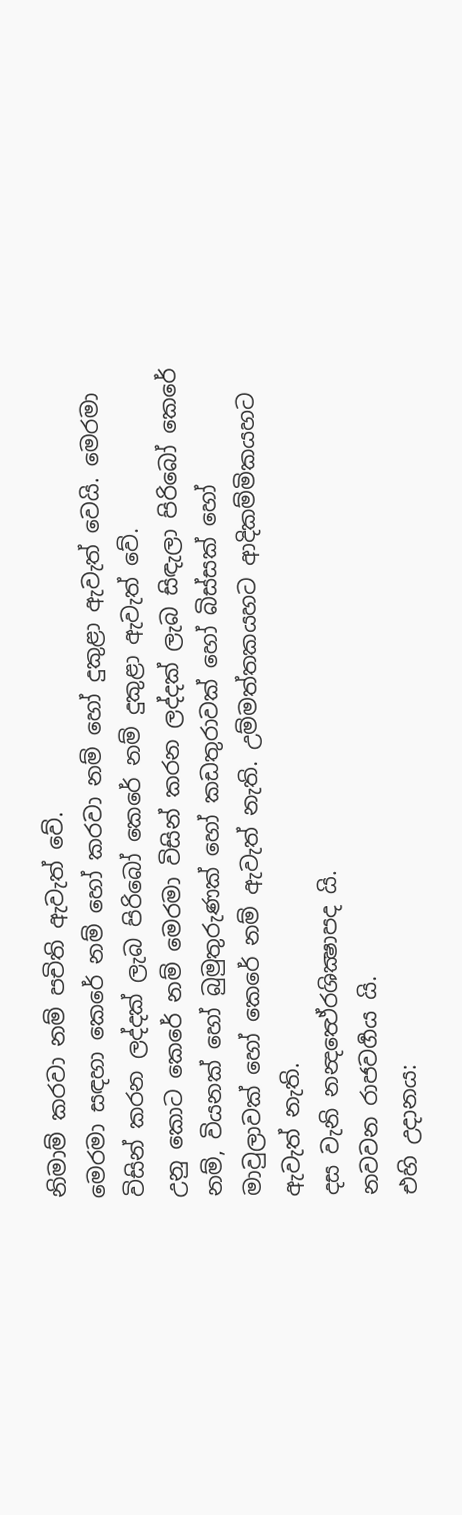නිමාම් කරවා නම් පචිති ඇවැත් වේ.
මෙරමා සඳහා කෙරේ නම් හෝ කරවා නම් හෝ දුකුළා ඇවැත් වෙයි. මෙරමා විසින් කරන ලද්දක් ලැබ පිරිබෝ කෙරේ නම් දුකුළා ඇවැත් වේ.
උනු කොට කෙරේ නම් මෙරමා විසින් කරන ලද්දක් ලැබ සිඳැලා පිරිබෝ කෙරේ නම්, වියනක් හෝ බුමුතුරුණක් හෝ කඩතුරාවක් හෝ බිස්සක් හෝ මාවුලාවක් හෝ කෙරේ නම් ඇවැත් නැති. උම්මත්තකයහට ආදිකම්මිකයහට ඇවැත් නැති.
දස වැනි නන්‍දත්‍ථේරශික්‍ෂාපද යි.
නවවන රාජවර්‍ගය යි.
එහි උදානය: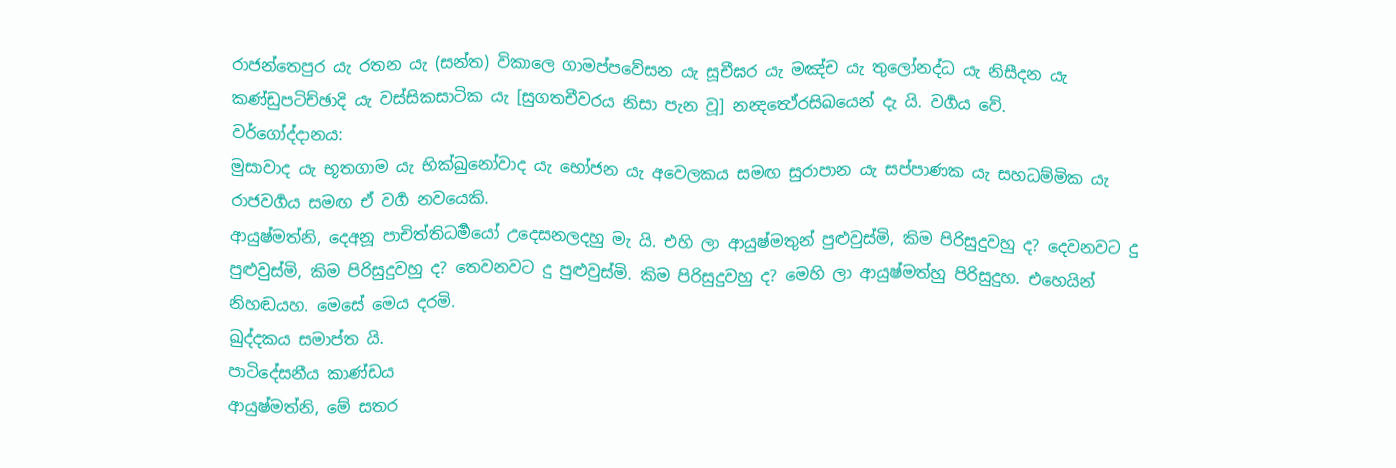රාජන්තෙපුර යැ රතන යැ (සන්ත) විකාලෙ ගාමප්පවේසන යැ සූචීඝර යැ මඤ්ච යැ තුලෝනද්ධ යැ නිසීදන යැ කණ්ඩුපටිච්ඡාදි යැ වස්සිකසාටික යැ [සුගතචීවරය නිසා පැන වූ] නන්‍දත්‍ථේරසිඛයෙන් දැ යි. වර්‍ගය වේ.
වර්ගෝද්දානය:
මුසාවාද යැ භූතගාම යැ භික්ඛුනෝවාද යැ භෝජන යැ අවෙලකය සමඟ සුරාපාන යැ සප්පාණක යැ සහධම්මික යැ රාජවර්‍ගය සමඟ ඒ වර්‍ග නවයෙකි.
ආයුෂ්මත්නි, දෙඅනූ පාචිත්තිධර්‍මයෝ උදෙසනලදහු මැ යි. එහි ලා ආයුෂ්මතුන් පුළුවුස්මි, කිම පිරිසුදුවහු ද? දෙවනවට දු පුළුවුස්මි, කිම පිරිසුදුවහු ද? තෙවනවට දු පුළුවුස්මි. කිම පිරිසුදුවහු ද? මෙහි ලා ආයුෂ්මත්හු පිරිසුදුහ. එහෙයින් නිහඬයහ. මෙසේ මෙය දරමි.
ඛුද්දකය සමාප්ත යි.
පාටිදේසනීය කාණ්ඩය
ආයුෂ්මත්නි, මේ සතර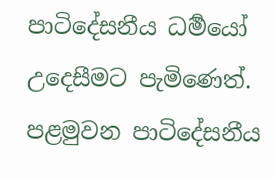පාටිදේසනීය ධර්‍මයෝ උදෙසීමට පැමිණෙත්.
පළමුවන පාටිදේසනීය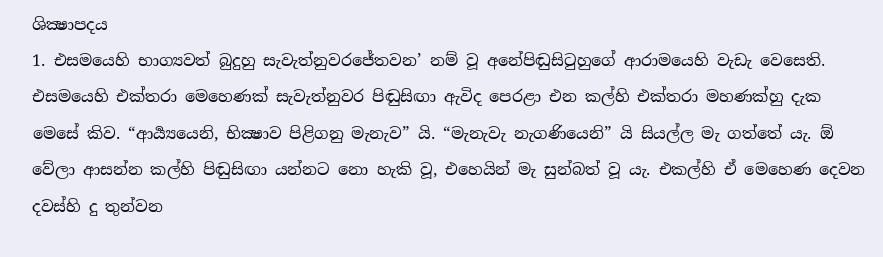ශික්‍ෂාපදය
1. එසමයෙහි භාග්‍යවත් බුදුහු සැවැත්නුවරජේතවන’ නම් වූ අනේපිඬුසිටුහුගේ ආරාමයෙහි වැඩැ වෙසෙති. එසමයෙහි එක්තරා මෙහෙණක් සැවැත්නුවර පිඬුසිඟා ඇවිද පෙරළා එන කල්හි එක්තරා මහණක්හු දැක මෙසේ කිව. “ආර්‍ය්‍යයෙනි, භික්‍ෂාව පිළිගනු මැනැව” යි. “මැනැවැ නැගණියෙනි” යි සියල්ල මැ ගත්තේ යැ. ඕ වේලා ආසන්න කල්හි පිඬුසිඟා යන්නට නො හැකි වූ, එහෙයින් මැ සුන්බත් වූ යැ. එකල්හි ඒ මෙහෙණ දෙවන දවස්හි දු තුන්වන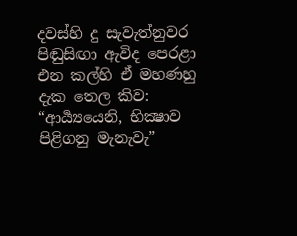දවස්හි දු සැවැත්නුවර පිඬුසිඟා ඇවිද පෙරළා එන කල්හි ඒ මහණහු දැක තෙල කිව: “ආර්‍ය්‍යයෙනි, භික්‍ෂාව පිළිගනු මැනැවැ”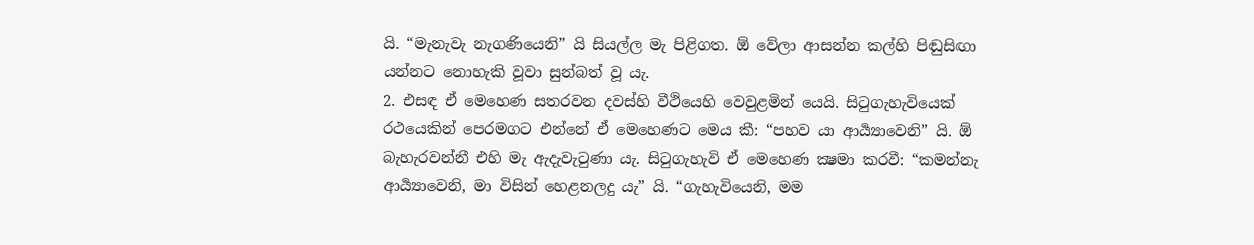යි. “මැනැවැ නැගණියෙනි” යි සියල්ල මැ පිළිගත. ඕ වේලා ආසන්න කල්හි පිඬුසිඟා යන්නට නොහැකි වූවා සුන්බත් වූ යැ.
2. එසඳ ඒ මෙහෙණ සතරවන දවස්හි වීථියෙහි වෙවුළමින් යෙයි. සිටුගැහැවියෙක් රථයෙකින් පෙරමගට එන්නේ ඒ මෙහෙණට මෙය කී: “පහව යා ආර්‍ය්‍යාවෙනි” යි. ඕ බැහැරවන්නී එහි මැ ඇදැවැටුණා යැ. සිටුගැහැවි ඒ මෙහෙණ ක්‍ෂමා කරවී: “කමන්නැ ආර්‍ය්‍යාවෙනි, මා විසින් හෙළනලදු යැ” යි. “ගැහැවියෙනි, මම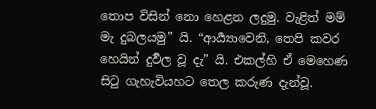තොප විසින් නො හෙළන ලදුමු. වැළිත් මම් මැ දුබලයමු” යි. “ආර්‍ය්‍යාවෙනි, තෙපි කවර හෙයින් දුර්‍වල වූ දැ” යි. එකල්හි ඒ මෙහෙණ සිටු ගැහැවියහට තෙල කරුණ දැන්වූ.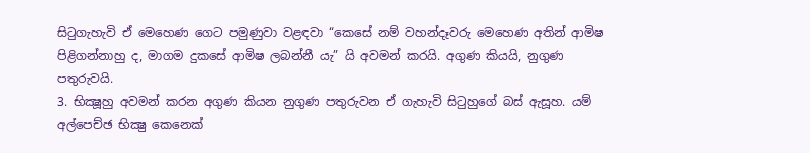සිටුගැහැවි ඒ මෙහෙණ ගෙට පමුණුවා වළඳවා “කෙසේ නම් වහන්දෑවරු මෙහෙණ අතින් ආමිෂ පිළිගන්නාහු ද, මාගම දුකසේ ආමිෂ ලබන්නී යැ” යි අවමන් කරයි. අගුණ කියයි, නුගුණ පතුරුවයි.
3. භික්‍ෂූහු අවමන් කරන අගුණ කියන නුගුණ පතුරුවන ඒ ගැහැවි සිටුහුගේ බස් ඇසූහ. යම් අල්පෙච්ඡ භික්‍ෂු කෙනෙක්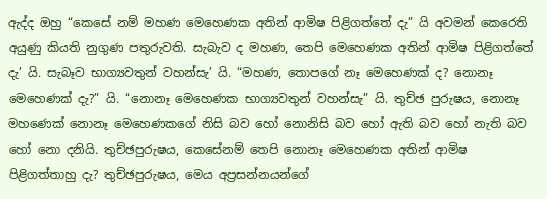ඇද්ද ඔහු “කෙසේ නම් මහණ මෙහෙණක අතින් ආමිෂ පිළිගත්තේ දැ” යි අවමන් කෙරෙති අයුණු කියති නුගුණ පතුරුවති. සැබැව ද මහණ, තෙපි මෙහෙණක අතින් ආමිෂ පිළිගත්තේ දැ’ යි. සැබෑව භාග්‍යවතුන් වහන්සැ’ යි. “මහණ, තොපගේ නෑ මෙහෙණක් ද? නොනෑ මෙහෙණක් දැ?” යි. “නොනෑ මෙහෙණක භාග්‍යවතුන් වහන්සැ” යි. තුච්ඡ පුරුෂය, නොනෑ මහණෙක් නොනෑ මෙහෙණකගේ නිසි බව හෝ නොනිසි බව හෝ ඇති බව හෝ නැති බව හෝ නො දනියි. තුච්ඡපුරුෂය, කෙසේනම් තෙපි නොනෑ මෙහෙණක අතින් ආමිෂ පිළිගත්තාහු දැ? තුච්ඡපුරුෂය, මෙය අප්‍රසන්නයන්ගේ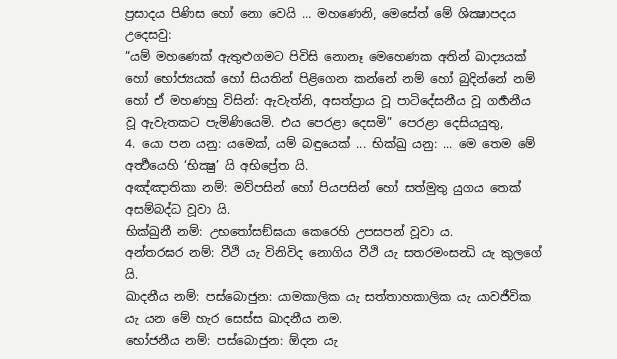ප්‍රසාදය පිණිස හෝ නො වෙයි ... මහණෙනි, මෙසේත් මේ ශික්‍ෂාපදය උදෙසවු:
“යම් මහණෙක් ඇතුළුගමට පිවිසි නොනෑ මෙහෙණක අතින් ඛාද්‍යයක් හෝ භෝජ්‍යයක් හෝ සියතින් පිළිගෙන කන්නේ නම් හෝ බුදින්නේ නම් හෝ ඒ මහණහු විසින්: ඇවැත්නි, අසත්ප්‍රාය වූ පාටිදේසනීය වූ ගර්‍හනීය වූ ඇවැතකට පැමිණියෙමි. එය පෙරළා දෙසමි” පෙරළා දෙසියයුතු,
4. යො පන යනු: යමෙක්, යම් බඳුයෙක් ... භික්ඛු යනු: ... මෙ තෙම මේ අර්‍ත්‍ථයෙහි ‘භික්‍ෂු’ යි අභිප්‍රේත යි.
අඤ්ඤාතිකා නම්: මව්පසින් හෝ පියපසින් හෝ සත්මුතු යුගය තෙක් අසම්බද්ධ වූවා යි.
භික්ඛුනී නම්: උභතෝසඞ්ඝයා කෙරෙහි උපසපන් වූවා ය.
අන්තරඝර නම්: වීථි යැ විනිවිද නොගිය වීථි යැ සතරමංසන්‍ධි යැ කුලගේ යි.
ඛාදනීය නම්: පස්බොජුන: යාමකාලික යැ සත්තාහකාලික යැ යාවජීවික යැ යන මේ හැර සෙස්ස ඛාදනීය නම.
භෝජනීය නම්: පස්බොජුන: ඕදන යැ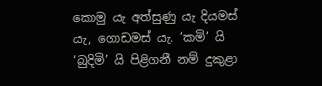කොමු යැ අත්සුණු යැ දියමස් යැ, ගොඩමස් යැ. ‘කමි’ යි ‘බුදිමි’ යි පිළිගනී නම් දුකුළා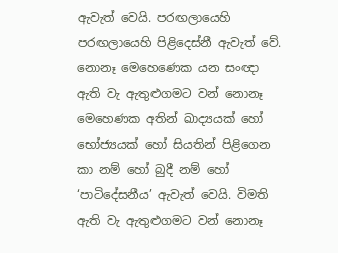ඇවැත් වෙයි. පරඟලායෙහි පරඟලායෙහි පිළිදෙස්නී ඇවැත් වේ.
නොනෑ මෙහෙණෙක යන සංඥා ඇති වැ ඇතුළුගමට වන් නොනෑ මෙහෙණක අතින් ඛාද්‍යයක් හෝ භෝජ්‍යයක් හෝ සියතින් පිළිගෙන කා නම් හෝ බුදී නම් හෝ ‘පාටිදේසනීය’ ඇවැත් වෙයි. විමති ඇති වැ ඇතුළුගමට වන් නොනෑ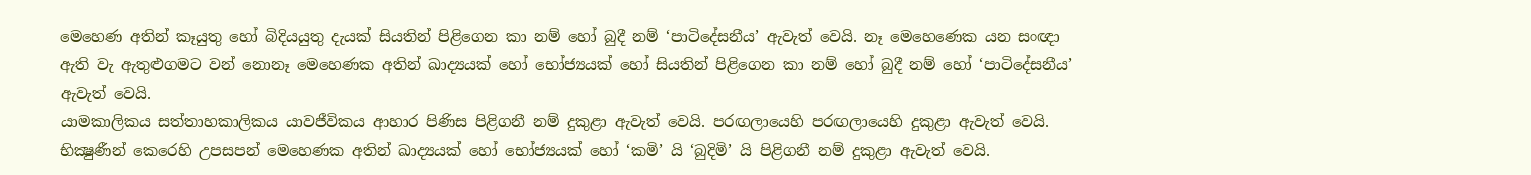මෙහෙණ අතින් කෑයුතු හෝ බිදියයුතු දැයක් සියතින් පිළිගෙන කා නම් හෝ බුදී නම් ‘පාටිදේසනීය’ ඇවැත් වෙයි. නෑ මෙහෙණෙක යන සංඥා ඇති වැ ඇතුළුගමට වන් නොනෑ මෙහෙණක අතින් ඛාද්‍යයක් හෝ භෝජ්‍යයක් හෝ සියතින් පිළිගෙන කා නම් හෝ බුදී නම් හෝ ‘පාටිදේසනීය’ ඇවැත් වෙයි.
යාමකාලිකය සත්තාහකාලිකය යාවජීවිකය ආහාර පිණිස පිළිගනී නම් දුකුළා ඇවැත් වෙයි. පරඟලායෙහි පරඟලායෙහි දුකුළා ඇවැත් වෙයි. භික්‍ෂුණීන් කෙරෙහි උපසපන් මෙහෙණක අතින් ඛාද්‍යයක් හෝ භෝජ්‍යයක් හෝ ‘කමි’ යි ‘බුදිමි’ යි පිළිගනී නම් දුකුළා ඇවැත් වෙයි.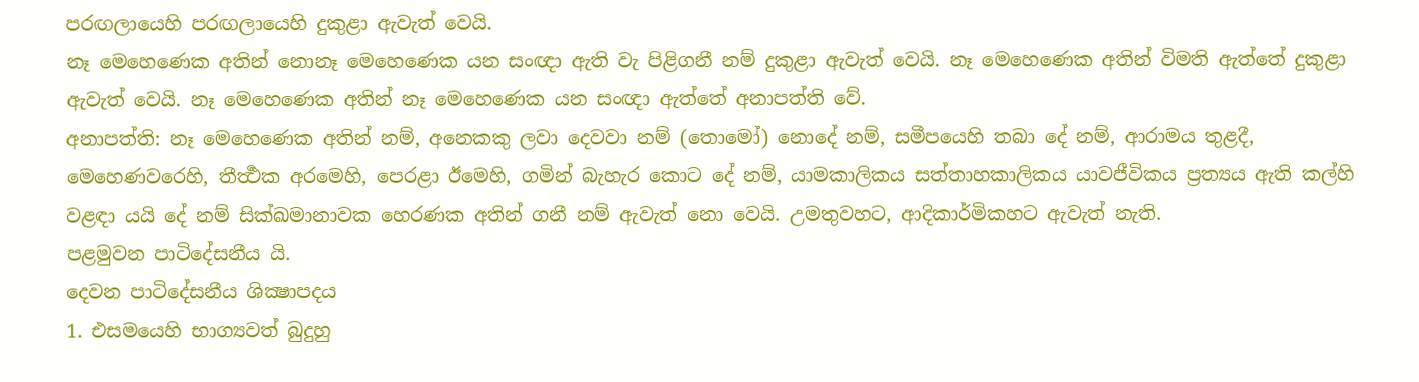පරඟලායෙහි පරඟලායෙහි දුකුළා ඇවැත් වෙයි.
නෑ මෙහෙණෙක අතින් නොනෑ මෙහෙණෙක යන සංඥා ඇති වැ පිළිගනී නම් දුකුළා ඇවැත් වෙයි. නෑ මෙහෙණෙක අතින් විමති ඇත්තේ දුකුළා ඇවැත් වෙයි. නෑ මෙහෙණෙක අතින් නෑ මෙහෙණෙක යන සංඥා ඇත්තේ අනාපත්ති වේ.
අනාපත්ති: නෑ මෙහෙණෙක අතින් නම්, අනෙකකු ලවා දෙවවා නම් (තොමෝ) නොදේ නම්, සමීපයෙහි තබා දේ නම්, ආරාමය තුළදී, මෙහෙණවරෙහි, තීර්‍ත්‍ථක අරමෙහි, පෙරළා ඊමෙහි, ගමින් බැහැර කොට දේ නම්, යාමකාලිකය සත්තාහකාලිකය යාවජීවිකය ප්‍රත්‍යය ඇති කල්හි වළඳා යයි දේ නම් සික්ඛමානාවක හෙරණක අතින් ගනී නම් ඇවැත් නො වෙයි. උමතුවහට, ආදිකාර්මිකහට ඇවැත් නැති.
පළමුවන පාටිදේසනීය යි.
දෙවන පාටිදේසනීය ශික්‍ෂාපදය
1. එසමයෙහි භාග්‍යවත් බුදුහු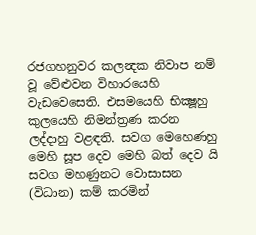රජගහනුවර කලන්‍දක නිවාප නම් වූ වේළුවන විහාරයෙහි වැඩවෙසෙති. එසමයෙහි භික්‍ෂූහු කුලයෙහි නිමන්ත්‍රණ කරන ලද්දාහු වළඳති. සවග මෙහෙණහු මෙහි සූප දෙව මෙහි බත් දෙව යි සවග මහණුනට වොසාසන (විධාන) කම් කරමින්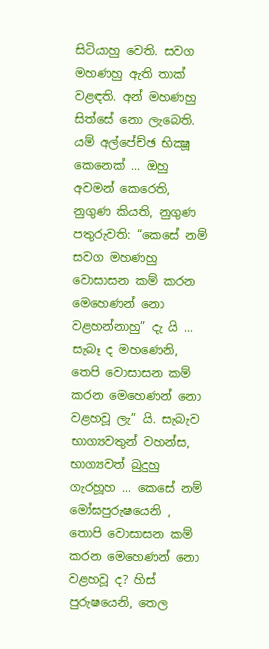සිටියාහු වෙති. සවග මහණහු ඇති තාක් වළඳති. අන් මහණහු සිත්සේ නො ලැබෙති. යම් අල්පේච්ඡ භික්‍ෂූ කෙනෙක් ... ඔහු අවමන් කෙරෙති, නුගුණ කියති, නුගුණ පතුරුවති: “කෙසේ නම් සවග මහණහු වොසාසන කම් කරන මෙහෙණන් නො වළහන්නාහු” දැ යි ... සැබෑ ද මහණෙනි, තෙපි වොසාසන කම් කරන මෙහෙණන් නො වළහවූ ලැ” යි. සැබැව භාග්‍යවතුන් වහන්ස, භාග්‍යවත් බුදුහු ගැරහූහ ... කෙසේ නම් මෝඝපුරුෂයෙනි , තොපි වොසාසන කම් කරන මෙහෙණන් නො වළහවූ ද? හිස් පුරුෂයෙනි, තෙල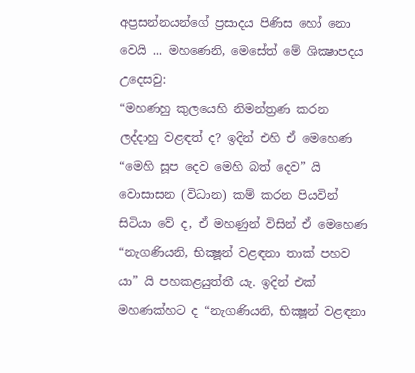අප්‍රසන්නයන්ගේ ප්‍රසාදය පිණිස හෝ නො වෙයි ... මහණෙනි, මෙසේත් මේ ශික්‍ෂාපදය උදෙසවු:
“මහණහු කුලයෙහි නිමන්ත්‍රණ කරන ලද්දාහු වළඳත් ද? ඉදින් එහි ඒ මෙහෙණ “මෙහි සූප දෙව මෙහි බත් දෙව” යි වොසාසන (විධාන) කම් කරන පියවින් සිටියා වේ ද, ඒ මහණුන් විසින් ඒ මෙහෙණ “නැගණියනි, භික්‍ෂූන් වළඳනා තාක් පහව යා” යි පහකළයුත්තී යැ. ඉදින් එක් මහණක්හට ද “නැගණියනි, භික්‍ෂූන් වළඳනා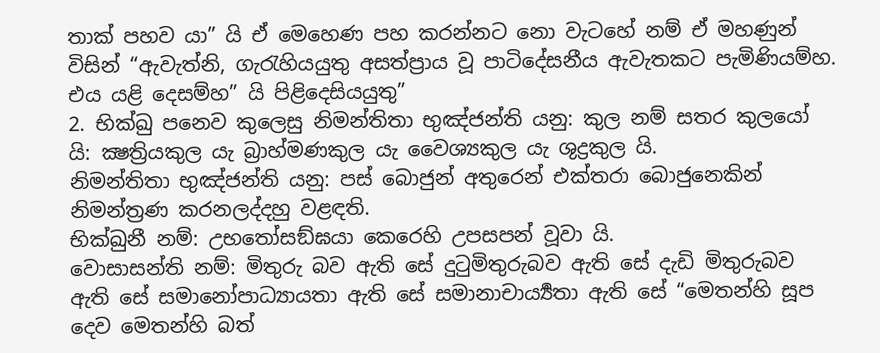තාක් පහව යා” යි ඒ මෙහෙණ පහ කරන්නට නො වැටහේ නම් ඒ මහණුන් විසින් “ඇවැත්නි, ගැරැහියයුතු අසත්ප්‍රාය වූ පාටිදේසනීය ඇවැතකට පැමිණියම්හ. එය යළි දෙසම්හ” යි පිළිදෙසියයුතු”
2. භික්ඛු පනෙව කුලෙසු නිමන්තිතා භුඤ්ජන්ති යනු: කුල නම් සතර කුලයෝ යි: ක්‍ෂත්‍රියකුල යැ බ්‍රාහ්මණකුල යැ වෛශ්‍යකුල යැ ශුද්‍රකුල යි.
නිමන්තිතා භුඤ්ජන්ති යනු: පස් බොජුන් අතුරෙන් එක්තරා බොජුනෙකින් නිමන්ත්‍රණ කරනලද්දහු වළඳති.
භික්ඛුනී නම්: උභතෝසඞ්ඝයා කෙරෙහි උපසපන් වූවා යි.
වොසාසන්ති නම්: මිතුරු බව ඇති සේ දුටුමිතුරුබව ඇති සේ දැඩි මිතුරුබව ඇති සේ සමානෝපාධ්‍යායතා ඇති සේ සමානාචාර්‍ය්‍යතා ඇති සේ “මෙතන්හි සූප දෙව මෙතන්හි බත්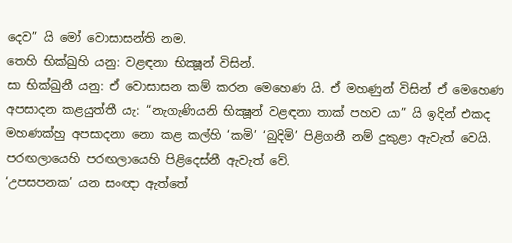දෙව” යි මෝ වොසාසන්ති නම.
තෙහි භික්ඛුහි යනු: වළඳනා භික්‍ෂූන් විසින්.
සා භික්ඛුනී යනු: ඒ වොසාසන කම් කරන මෙහෙණ යි. ඒ මහණුන් විසින් ඒ මෙහෙණ අපසාදන කළයුත්තී යැ: “නැගැණියනි භික්‍ෂූන් වළඳනා තාක් පහව යා” යි ඉදින් එකද මහණක්හු අපසාදනා නො කළ කල්හි ‘කමි’ ‘බුදිමි’ පිළිගනී නම් දුකුළා ඇවැත් වෙයි. පරඟලායෙහි පරඟලායෙහි පිළිදෙස්නී ඇවැත් වේ.
‘උපසපනක’ යන සංඥා ඇත්තේ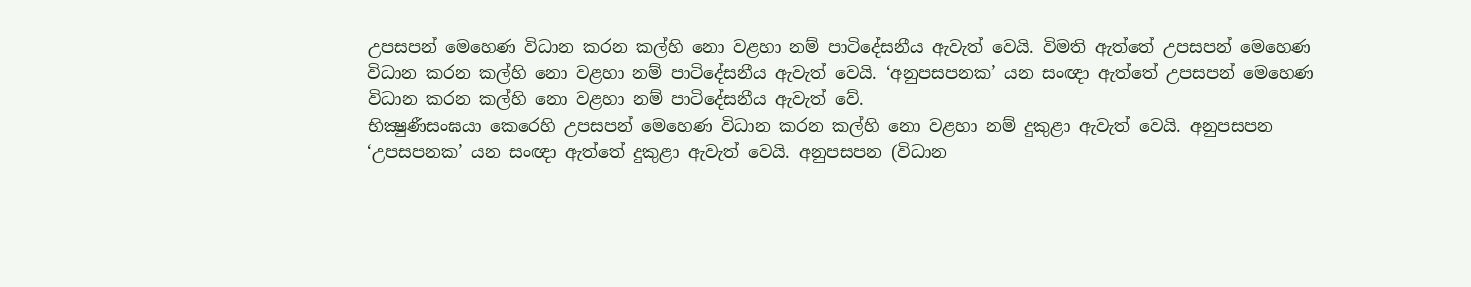උපසපන් මෙහෙණ විධාන කරන කල්හි නො වළහා නම් පාටිදේසනීය ඇවැත් වෙයි. විමති ඇත්තේ උපසපන් මෙහෙණ විධාන කරන කල්හි නො වළහා නම් පාටිදේසනීය ඇවැත් වෙයි. ‘අනුපසපනක’ යන සංඥා ඇත්තේ උපසපන් මෙහෙණ විධාන කරන කල්හි නො වළහා නම් පාටිදේසනීය ඇවැත් වේ.
භික්‍ෂුණීසංඝයා කෙරෙහි උපසපන් මෙහෙණ විධාන කරන කල්හි නො වළහා නම් දුකුළා ඇවැත් වෙයි. අනුපසපන ‘උපසපනක’ යන සංඥා ඇත්තේ දුකුළා ඇවැත් වෙයි. අනුපසපන (විධාන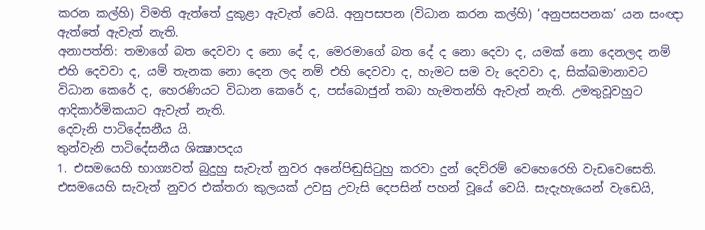කරන කල්හි) විමති ඇත්තේ දුකුළා ඇවැත් වෙයි. අනුපසපන (විධාන කරන කල්හි) ‘අනුපසපනක’ යන සංඥා ඇත්තේ ඇවැත් නැති.
අනාපත්ති: තමාගේ බත දෙවවා ද නො දේ ද, මෙරමාගේ බත දේ ද නො දෙවා ද, යමක් නො දෙනලද නම් එහි දෙවවා ද, යම් තැනක නො දෙන ලද නම් එහි දෙවවා ද, හැමට සම වැ දෙවවා ද, සික්ඛමානාවට විධාන කෙරේ ද, හෙරණියට විධාන කෙරේ ද, පස්බොජුන් තබා හැමතන්හි ඇවැත් නැති. උමතුවූවහුට ආදිකාර්මිකයාට ඇවැත් නැති.
දෙවැනි පාටිදේසනීය යි.
තුන්වැනි පාටිදේසනීය ශික්‍ෂාපදය
1. එසමයෙහි භාග්‍යවත් බුදුහු සැවැත් නුවර අනේපිඬුසිටුහු කරවා දුන් දෙව්රම් වෙහෙරෙහි වැඩවෙසෙති. එසමයෙහි සැවැත් නුවර එක්තරා කුලයක් උවසු උවැසි දෙපසින් පහන් වූයේ වෙයි. සැදැහැයෙන් වැඩෙයි,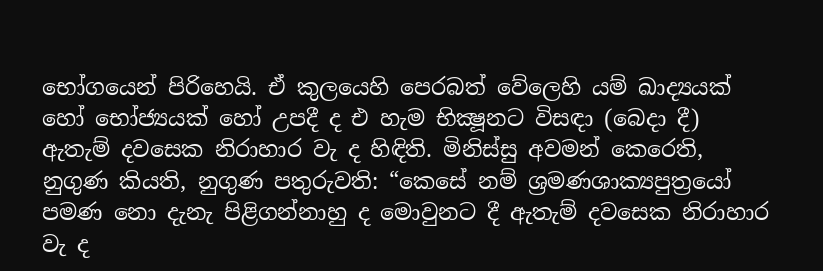භෝගයෙන් පිරිහෙයි. ඒ කුලයෙහි පෙරබත් වේලෙහි යම් ඛාද්‍යයක් හෝ භෝජ්‍යයක් හෝ උපදී ද එ හැම භික්‍ෂූනට විසඳා (බෙදා දී) ඇතැම් දවසෙක නිරාහාර වැ ද හිඳිති. මිනිස්සු අවමන් කෙරෙති, නුගුණ කියති, නුගුණ පතුරුවති: “කෙසේ නම් ශ්‍රමණශාක්‍යපුත්‍රයෝ පමණ නො දැනැ පිළිගන්නාහු ද මොවුනට දී ඇතැම් දවසෙක නිරාහාර වැ ද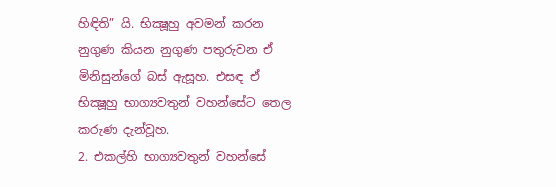හිඳිති” යි. භික්‍ෂූහු අවමන් කරන නුගුණ කියන නුගුණ පතුරුවන ඒ මිනිසුන්ගේ බස් ඇසූහ. එසඳ ඒ භික්‍ෂූහු භාග්‍යවතුන් වහන්සේට තෙල කරුණ දැන්වූහ.
2. එකල්හි භාග්‍යවතුන් වහන්සේ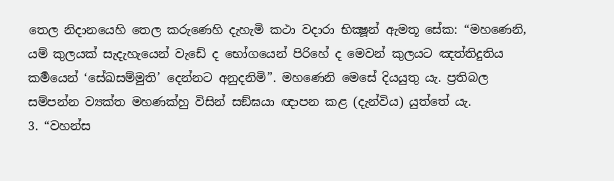තෙල නිදානයෙහි තෙල කරුණෙහි දැහැමි කථා වදාරා භික්‍ෂූන් ඇමතූ සේක: “මහණෙනි, යම් කුලයක් සැදැහැයෙන් වැඩේ ද භෝගයෙන් පිරිහේ ද මෙවන් කුලයට ඤත්තිදුතිය කර්‍මයෙන් ‘සේඛසම්මුති’ දෙන්නට අනුදනිමි”. මහණෙනි මෙසේ දියයුතු යැ. ප්‍රතිබල සම්‍පන්න ව්‍යක්ත මහණක්හු විසින් සඞ්ඝයා ඥාපන කළ (දැන්විය) යුත්තේ යැ.
3. “වහන්ස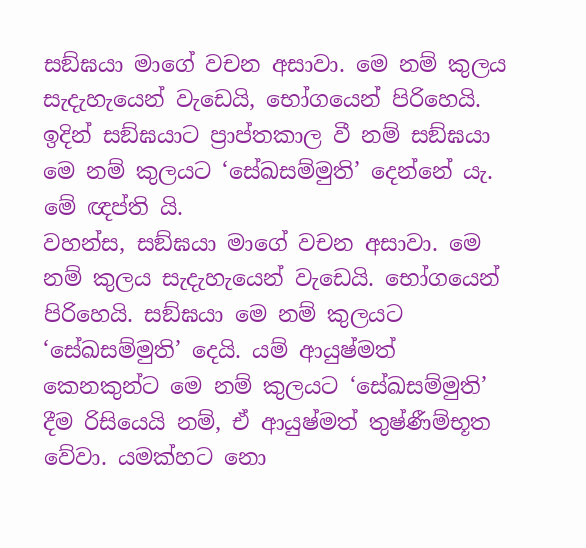සඞ්ඝයා මාගේ වචන අසාවා. මෙ නම් කුලය සැදැහැයෙන් වැඩෙයි, භෝගයෙන් පිරිහෙයි. ඉදින් සඞ්ඝයාට ප්‍රාප්තකාල වී නම් සඞ්ඝයා මෙ නම් කුලයට ‘සේඛසම්මුති’ දෙන්නේ යැ. මේ ඥප්ති යි.
වහන්ස, සඞ්ඝයා මාගේ වචන අසාවා. මෙ නම් කුලය සැදැහැයෙන් වැඩෙයි. භෝගයෙන් පිරිහෙයි. සඞ්ඝයා මෙ නම් කුලයට ‘සේඛසම්මුති’ දෙයි. යම් ආයුෂ්මත් කෙනකුන්ට මෙ නම් කුලයට ‘සේඛසම්මුති’ දීම රිසියෙයි නම්, ඒ ආයුෂ්මත් තුෂ්ණීම්භූත වේවා. යමක්හට නො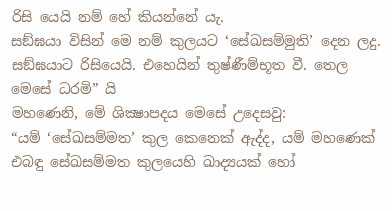රිසි යෙයි නම් හේ කියන්නේ යැ.
සඞ්ඝයා විසින් මෙ නම් කුලයට ‘සේඛසම්මුති’ දෙන ලදු. සඞ්ඝයාට රිසියෙයි. එහෙයින් තුෂ්ණීම්භූත වී. තෙල මෙසේ ධරමි” යි
මහණෙනි, මේ ශික්‍ෂාපදය මෙසේ උදෙසවු:
“යම් ‘සේඛසම්මත’ කුල කෙනෙක් ඇද්ද, යම් මහණෙක් එබඳු සේඛසම්මත කුලයෙහි ඛාද්‍යයක් හෝ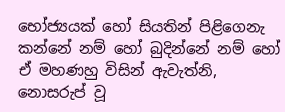භෝජ්‍යයක් හෝ සියතින් පිළිගෙනැ කන්නේ නම් හෝ බුදින්නේ නම් හෝ ඒ මහණහු විසින් ඇවැත්නි, නොසරුප් වූ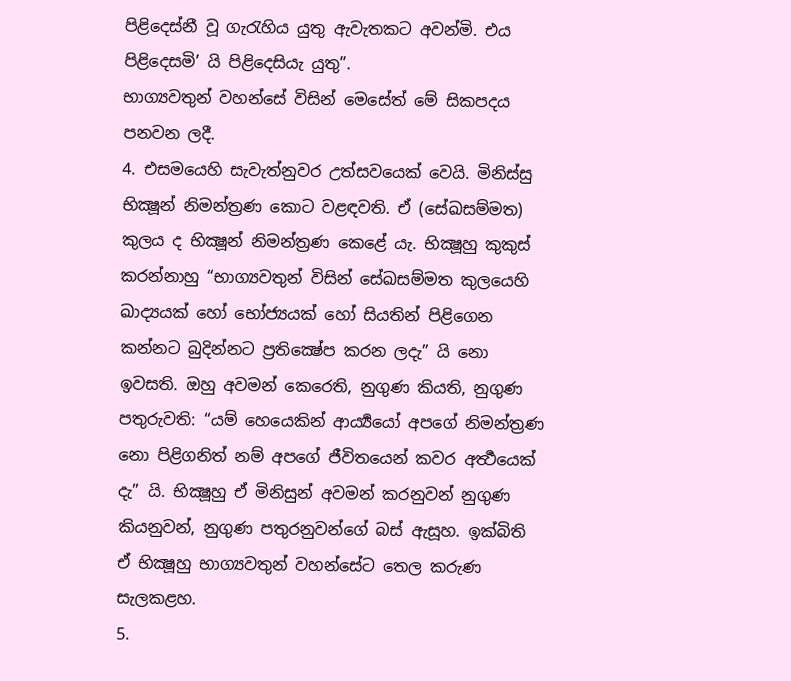පිළිදෙස්නී වූ ගැරැහිය යුතු ඇවැතකට අවන්මි. එය පිළිදෙසමි’ යි පිළිදෙසියැ යුතු”.
භාග්‍යවතුන් වහන්සේ විසින් මෙසේත් මේ සිකපදය පනවන ලදී.
4. එසමයෙහි සැවැත්නුවර උත්සවයෙක් වෙයි. මිනිස්සු භික්‍ෂූන් නිමන්ත්‍රණ කොට වළඳවති. ඒ (සේඛසම්මත) කුලය ද භික්‍ෂූන් නිමන්ත්‍රණ කෙළේ යැ. භික්‍ෂූහු කුකුස් කරන්නාහු “භාග්‍යවතුන් විසින් සේඛසම්මත කුලයෙහි ඛාද්‍යයක් හෝ භෝජ්‍යයක් හෝ සියතින් පිළිගෙන කන්නට බුදින්නට ප්‍රතික්‍ෂේප කරන ලදැ” යි නො ඉවසති. ඔහු අවමන් කෙරෙති, නුගුණ කියති, නුගුණ පතුරුවති: “යම් හෙයෙකින් ආර්‍ය්‍යයෝ අපගේ නිමන්ත්‍රණ නො පිළිගනිත් නම් අපගේ ජීවිතයෙන් කවර අර්‍ත්‍ථයෙක් දැ” යි. භික්‍ෂූහු ඒ මිනිසුන් අවමන් කරනුවන් නුගුණ කියනුවන්, නුගුණ පතුරනුවන්ගේ බස් ඇසූහ. ඉක්බිති ඒ භික්‍ෂූහු භාග්‍යවතුන් වහන්සේට තෙල කරුණ සැලකළහ.
5.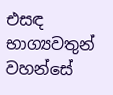එසඳ භාග්‍යවතුන් වහන්සේ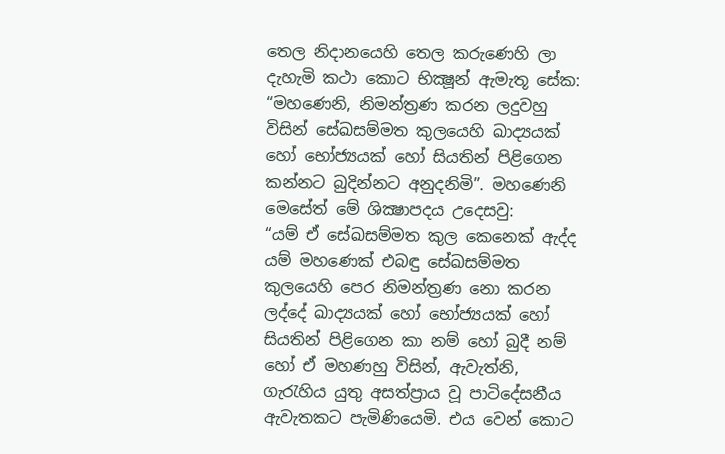තෙල නිදානයෙහි තෙල කරුණෙහි ලා දැහැමි කථා කොට භික්‍ෂූන් ඇමැතූ සේක: “මහණෙනි, නිමන්ත්‍රණ කරන ලදුවහු විසින් සේඛසම්මත කුලයෙහි ඛාද්‍යයක් හෝ භෝජ්‍යයක් හෝ සියතින් පිළිගෙන කන්නට බුදින්නට අනුදනිමි”. මහණෙනි මෙසේත් මේ ශික්‍ෂාපදය උදෙසවු:
“යම් ඒ සේඛසම්මත කුල කෙනෙක් ඇද්ද යම් මහණෙක් එබඳු සේඛසම්මත කුලයෙහි පෙර නිමන්ත්‍රණ නො කරන ලද්දේ ඛාද්‍යයක් හෝ භෝජ්‍යයක් හෝ සියතින් පිළිගෙන කා නම් හෝ බුදී නම් හෝ ඒ මහණහු විසින්, ඇවැත්නි, ගැරැහිය යුතු අසත්ප්‍රාය වූ පාටිදේසනීය ඇවැතකට පැමිණියෙමි. එය වෙන් කොට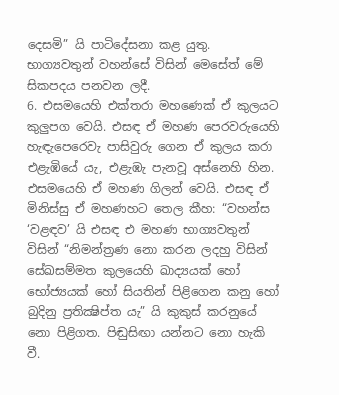දෙසමි” යි පාටිදේසනා කළ යුතු.
භාග්‍යවතුන් වහන්සේ විසින් මෙසේත් මේ සිකපදය පනවන ලදී.
6. එසමයෙහි එක්තරා මහණෙක් ඒ කුලයට කුලුපග වෙයි. එසඳ ඒ මහණ පෙරවරුයෙහි හැඳැපෙරෙවැ පාසිවුරු ගෙන ඒ කුලය කරා එළැඹියේ යැ, එළැඹැ පැනවූ අස්නෙහි හින. එසමයෙහි ඒ මහණ ගිලන් වෙයි. එසඳ ඒ මිනිස්සු ඒ මහණහට තෙල කීහ: “වහන්ස ‘වළඳව’ යි එසඳ එ මහණ භාග්‍යවතුන් විසින් “නිමන්ත්‍රණ නො කරන ලදහු විසින් සේඛසම්මත කුලයෙහි ඛාද්‍යයක් හෝ භෝජ්‍යයක් හෝ සියතින් පිළිගෙන කනු හෝ බුදිනු ප්‍රතික්‍ෂිප්ත යැ” යි කුකුස් කරනුයේ නො පිළිගත. පිඬුසිඟා යන්නට නො හැකි වී.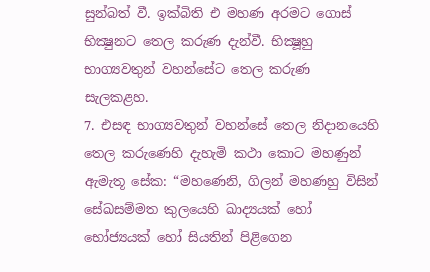සුන්බත් වී. ඉක්බිති එ මහණ අරමට ගොස් භික්‍ෂුනට තෙල කරුණ දැන්වී. භික්‍ෂූහු භාග්‍යවතුන් වහන්සේට තෙල කරුණ සැලකළහ.
7. එසඳ භාග්‍යවතුන් වහන්සේ තෙල නිදානයෙහි තෙල කරුණෙහි දැහැමි කථා කොට මහණුන් ඇමැතූ සේක: “මහණෙනි, ගිලන් මහණහු විසින් සේඛසම්මත කුලයෙහි ඛාද්‍යයක් හෝ භෝජ්‍යයක් හෝ සියතින් පිළිගෙන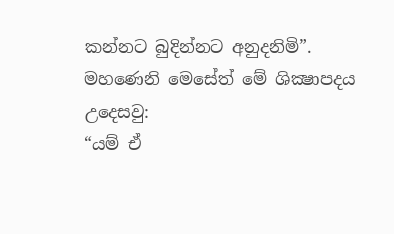කන්නට බුදින්නට අනුදනිමි”.
මහණෙනි මෙසේත් මේ ශික්‍ෂාපදය උදෙසවු:
“යම් ඒ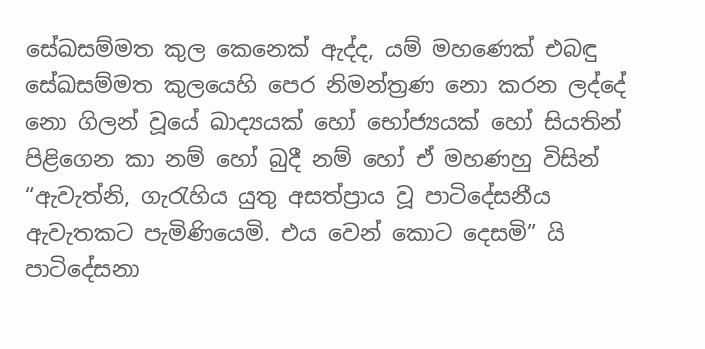සේඛසම්මත කුල කෙනෙක් ඇද්ද, යම් මහණෙක් එබඳු සේඛසම්මත කුලයෙහි පෙර නිමන්ත්‍රණ නො කරන ලද්දේ නො ගිලන් වූයේ ඛාද්‍යයක් හෝ භෝජ්‍යයක් හෝ සියතින් පිළිගෙන කා නම් හෝ බුදී නම් හෝ ඒ මහණහු විසින් “ඇවැත්නි, ගැරැහිය යුතු අසත්ප්‍රාය වූ පාටිදේසනීය ඇවැතකට පැමිණියෙමි. එය වෙන් කොට දෙසමි” යි පාටිදේසනා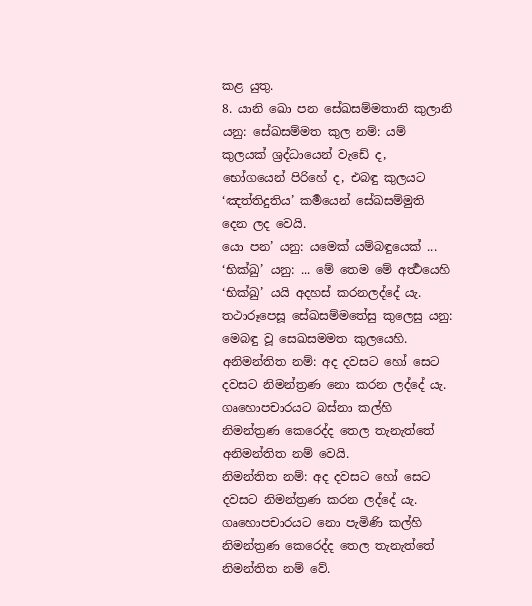කළ යුතු.
8. යානි ඛො පන සේඛසම්මතානි කුලානි යනු: සේඛසම්මත කුල නම්: යම් කුලයක් ශ්‍රද්ධායෙන් වැඩේ ද, භෝගයෙන් පිරිහේ ද, එබඳු කුලයට ‘ඤත්තිදුතිය’ කර්‍මයෙන් සේඛසම්මුති දෙන ලද වෙයි.
යො පන’ යනු: යමෙක් යම්බඳුයෙක් ... ‘භික්‍ඛු’ යනු: ... මේ තෙම මේ අර්‍ත්‍ථයෙහි ‘භික්‍ඛු’ යයි අදහස් කරනලද්දේ යැ.
තථාරූපෙසූ සේඛසම්මතේසු කුලෙසු යනු: මෙබඳු වූ සෙඛසමමත කුලයෙහි.
අනිමන්තිත නම්: අද දවසට හෝ සෙට දවසට නිමන්ත්‍රණ නො කරන ලද්දේ යැ. ගෘහොපචාරයට බස්නා කල්හි නිමන්ත්‍රණ කෙරෙද්ද තෙල තැනැත්තේ අනිමන්තිත නම් වෙයි.
නිමන්තිත නම්: අද දවසට හෝ සෙට දවසට නිමන්ත්‍රණ කරන ලද්දේ යැ. ගෘහොපචාරයට නො පැමිණි කල්හි නිමන්ත්‍රණ කෙරෙද්ද තෙල තැනැත්තේ නිමන්තිත නම් වේ.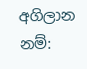අගිලාන නම්: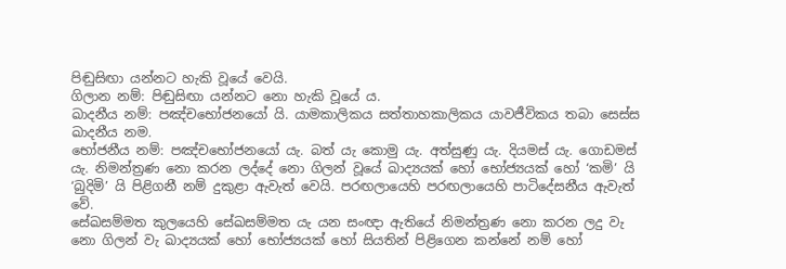පිඬුසිඟා යන්නට හැකි වූයේ වෙයි.
ගිලාන නම්: පිඬුසිඟා යන්නට නො හැකි වූයේ ය.
ඛාදනීය නම්: පඤ්චභෝජනයෝ යි. යාමකාලිකය සත්තාහකාලිකය යාවජීවිකය තබා සෙස්ස ඛාදනීය නම.
භෝජනීය නම්: පඤ්චභෝජනයෝ යැ. බත් යැ කොමු යැ. අත්සුණු යැ. දියමස් යැ. ගොඩමස් යැ. නිමන්ත්‍රණ නො කරන ලද්දේ නො ගිලන් වූයේ ඛාද්‍යයක් හෝ භෝජ්‍යයක් හෝ ‘කමි’ යි ‘බුදිමි’ යි පිළිගනී නම් දුකුළා ඇවැත් වෙයි. පරඟලායෙහි පරඟලායෙහි පාටිදේසනීය ඇවැත් වේ.
සේඛසම්මත කුලයෙහි සේඛසම්මත යැ යන සංඥා ඇතියේ නිමන්ත්‍රණ නො කරන ලදු වැ නො ගිලන් වැ ඛාද්‍යයක් හෝ භෝජ්‍යයක් හෝ සියතින් පිළිගෙන කන්නේ නම් හෝ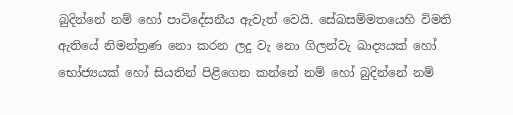බුදින්නේ නම් හෝ පාටිදේසනීය ඇවැත් වෙයි. සේඛසම්මතයෙහි විමති ඇතියේ නිමන්ත්‍රණ නො කරන ලදු වැ නො ගිලන්වැ ඛාද්‍යයක් හෝ භෝජ්‍යයක් හෝ සියතින් පිළිගෙන කන්නේ නම් හෝ බුදින්නේ නම්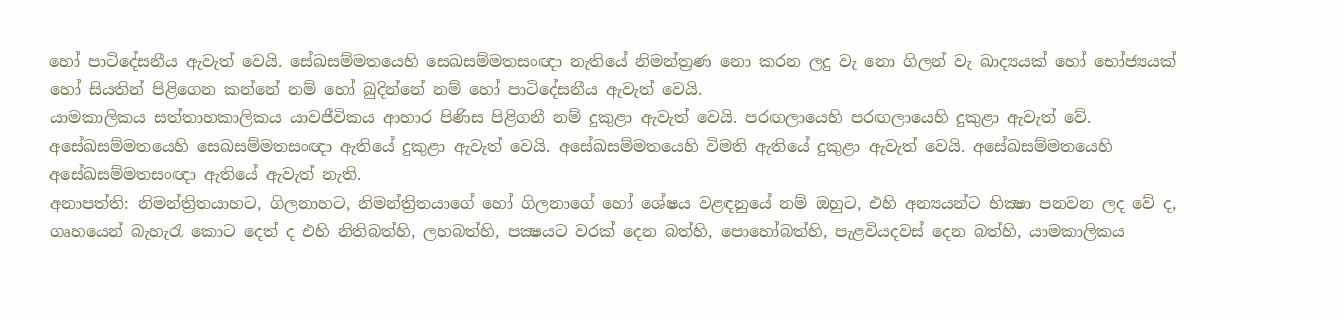හෝ පාටිදේසනීය ඇවැත් වෙයි. සේඛසම්මතයෙහි සෙඛසම්මතසංඥා නැතියේ නිමන්ත්‍රණ නො කරන ලදු වැ නො ගිලන් වැ ඛාද්‍යයක් හෝ භෝජ්‍යයක් හෝ සියතින් පිළිගෙන කන්නේ නම් හෝ බුදින්නේ නම් හෝ පාටිදේසනීය ඇවැත් වෙයි.
යාමකාලිකය සත්තාහකාලිකය යාවජීවිකය ආහාර පිණිස පිළිගනී නම් දුකුළා ඇවැත් වෙයි. පරඟලායෙහි පරඟලායෙහි දුකුළා ඇවැත් වේ.
අසේඛසම්මතයෙහි සෙඛසම්මතසංඥා ඇතියේ දුකුළා ඇවැත් වෙයි. අසේඛසම්මතයෙහි විමති ඇතියේ දුකුළා ඇවැත් වෙයි. අසේඛසම්මතයෙහි අසේඛසම්මතසංඥා ඇතියේ ඇවැත් නැති.
අනාපත්ති: නිමන්ත්‍රිතයාහට, ගිලනාහට, නිමන්ත්‍රිතයාගේ හෝ ගිලනාගේ හෝ ශේෂය වළඳනුයේ නම් ඔහුට, එහි අන්‍යයන්ට භික්‍ෂා පනවන ලද වේ ද, ගෘහයෙන් බැහැරැ කොට දෙත් ද එහි නිතිබත්හි, ලහබත්හි, පක්‍ෂයට වරක් දෙන බත්හි, පොහෝබත්හි, පැළවියදවස් දෙන බත්හි, යාමකාලිකය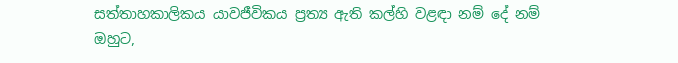සත්තාහකාලිකය යාවජීවිකය ප්‍රත්‍ය ඇති කල්හි වළඳා නම් දේ නම් ඔහුට,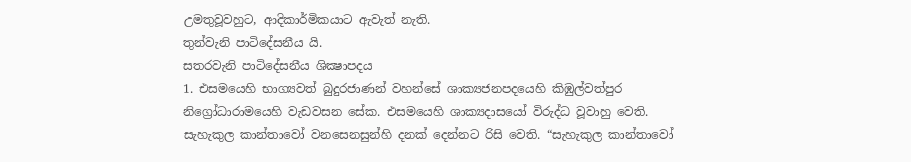උමතුවූවහුට, ආදිකාර්මිකයාට ඇවැත් නැති.
තුන්වැනි පාටිදේසනීය යි.
සතරවැනි පාටිදේසනීය ශික්‍ෂාපදය
1. එසමයෙහි භාග්‍යවත් බුදුරජාණන් වහන්සේ ශාක්‍යජනපදයෙහි කිඹුල්වත්පුර නිග්‍රෝධාරාමයෙහි වැඩවසන සේක. එසමයෙහි ශාක්‍යදාසයෝ විරුද්ධ වූවාහු වෙති. සැහැකුල කාන්තාවෝ වනසෙනසුන්හි දනක් දෙන්නට රිසි වෙති. “සැහැකුල කාන්තාවෝ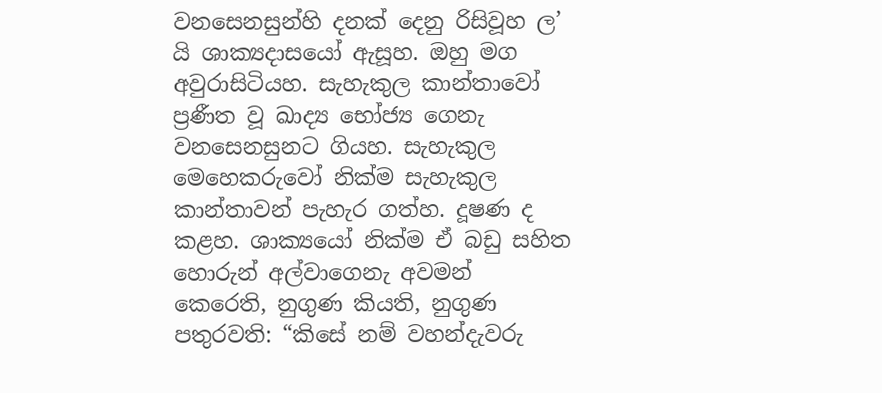වනසෙනසුන්හි දනක් දෙනු රිසිවූහ ල’ යි ශාක්‍යදාසයෝ ඇසූහ. ඔහු මග අවුරාසිටියහ. සැහැකුල කාන්තාවෝ ප්‍රණීත වූ ඛාද්‍ය භෝජ්‍ය ගෙනැ වනසෙනසුනට ගියහ. සැහැකුල මෙහෙකරුවෝ නික්ම සැහැකුල කාන්තාවන් පැහැර ගත්හ. දූෂණ ද කළහ. ශාක්‍යයෝ නික්ම ඒ බඩු සහිත හොරුන් අල්වාගෙනැ අවමන් කෙරෙති, නුගුණ කියති, නුගුණ පතුරවති: “කිසේ නම් වහන්දැවරු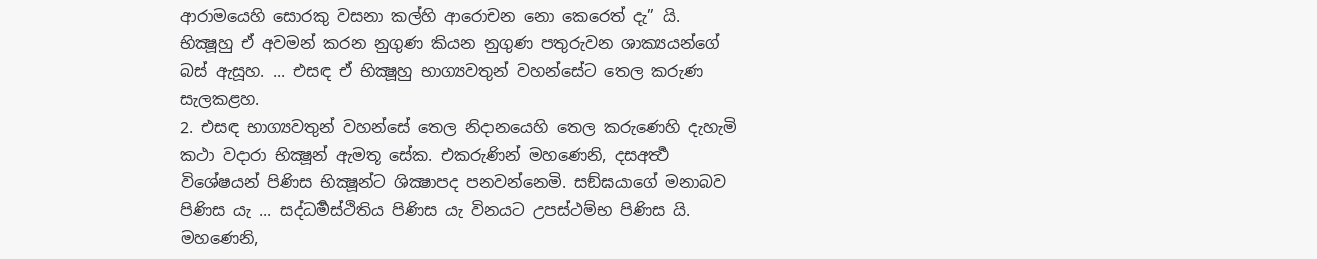ආරාමයෙහි සොරකු වසනා කල්හි ආරොචන නො කෙරෙත් දැ” යි. භික්‍ෂූහු ඒ අවමන් කරන නුගුණ කියන නුගුණ පතුරුවන ශාක්‍යයන්ගේ බස් ඇසූහ. ... එසඳ ඒ භික්‍ෂූහු භාග්‍යවතුන් වහන්සේට තෙල කරුණ සැලකළහ.
2. එසඳ භාග්‍යවතුන් වහන්සේ තෙල නිදානයෙහි තෙල කරුණෙහි දැහැමි කථා වදාරා භික්‍ෂූන් ඇමතූ සේක. එකරුණින් මහණෙනි, දසඅර්‍ත්‍ථ විශේෂයන් පිණිස භික්‍ෂූන්ට ශික්‍ෂාපද පනවන්නෙමි. සඞ්‍ඝයාගේ මනාබව පිණිස යැ ... සද්ධර්‍මස්ථිතිය පිණිස යැ විනයට උපස්ථම්භ පිණිස යි. මහණෙනි,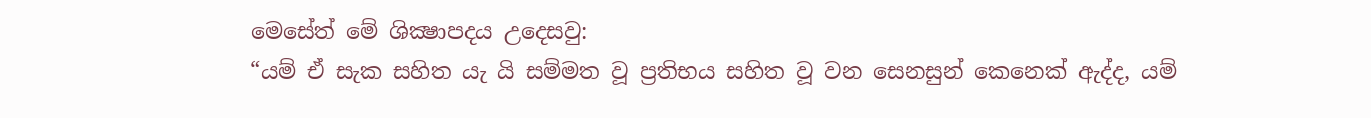මෙසේත් මේ ශික්‍ෂාපදය උදෙසවු:
“යම් ඒ සැක සහිත යැ යි සම්මත වූ ප්‍රතිභය සහිත වූ වන සෙනසුන් කෙනෙක් ඇද්ද, යම්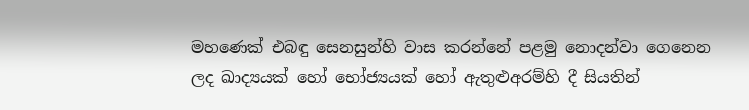මහණෙක් එබඳු සෙනසුන්හි වාස කරන්නේ පළමු නොදන්වා ගෙනෙන ලද ඛාද්‍යයක් හෝ භෝජ්‍යයක් හෝ ඇතුළුඅරම්හි දී සියතින්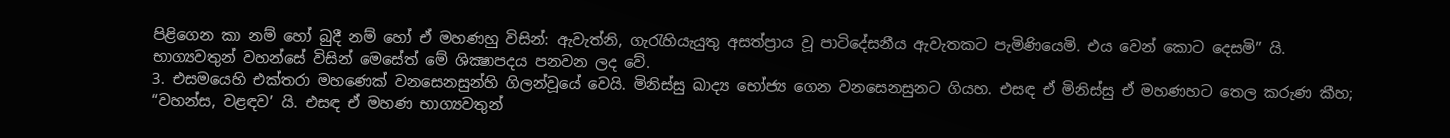පිළිගෙන කා නම් හෝ බුදී නම් හෝ ඒ මහණහු විසින්: ඇවැත්නි, ගැරැහියැයුතු අසත්ප්‍රාය වූ පාටිදේසනීය ඇවැතකට පැමිණියෙමි. එය වෙන් කොට දෙසමි” යි.
භාග්‍යවතුන් වහන්සේ විසින් මෙසේත් මේ ශික්‍ෂාපදය පනවන ලද වේ.
3. එසමයෙහි එක්තරා මහණෙක් වනසෙනසුන්හි ගිලන්වූයේ වෙයි. මිනිස්සු ඛාද්‍ය භෝජ්‍ය ගෙන වනසෙනසුනට ගියහ. එසඳ ඒ මිනිස්සු ඒ මහණහට තෙල කරුණ කීහ; “වහන්ස, වළඳව’ යි. එසඳ ඒ මහණ භාග්‍යවතුන්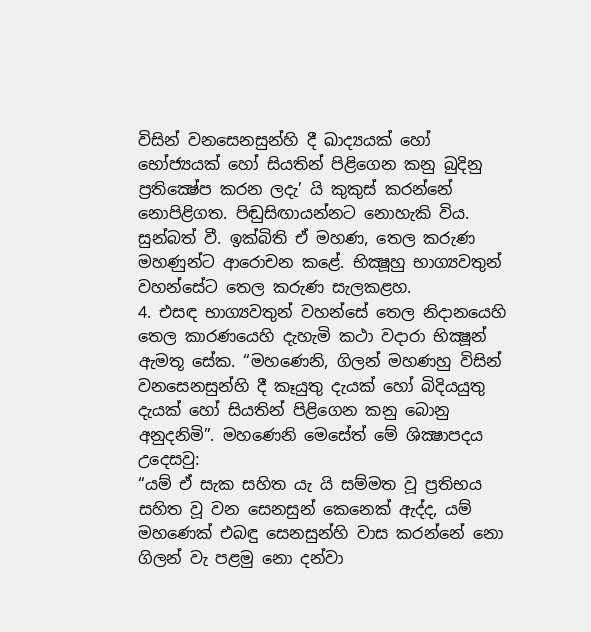විසින් වනසෙනසුන්හි දී ඛාද්‍යයක් හෝ භෝජ්‍යයක් හෝ සියතින් පිළිගෙන කනු බුදිනු ප්‍රතික්‍ෂේප කරන ලදැ’ යි කුකුස් කරන්නේ නොපිළිගත. පිඬුසිඟායන්නට නොහැකි විය. සුන්බත් වී. ඉක්බිති ඒ මහණ, තෙල කරුණ මහණුන්ට ආරොචන කළේ. භික්‍ෂූහු භාග්‍යවතුන් වහන්සේට තෙල කරුණ සැලකළහ.
4. එසඳ භාග්‍යවතුන් වහන්සේ තෙල නිදානයෙහි තෙල කාරණයෙහි දැහැමි කථා වදාරා භික්‍ෂූන් ඇමතූ සේක. “මහණෙනි, ගිලන් මහණහු විසින් වනසෙනසුන්හි දී කෑයුතු දැයක් හෝ බිදියයුතු දැයක් හෝ සියතින් පිළිගෙන කනු බොනු අනුදනිමි”. මහණෙනි මෙසේත් මේ ශික්‍ෂාපදය උදෙසවු:
“යම් ඒ සැක සහිත යැ යි සම්මත වූ ප්‍රතිභය සහිත වූ වන සෙනසුන් කෙනෙක් ඇද්ද, යම් මහණෙක් එබඳු සෙනසුන්හි වාස කරන්නේ නො ගිලන් වැ පළමු නො දන්වා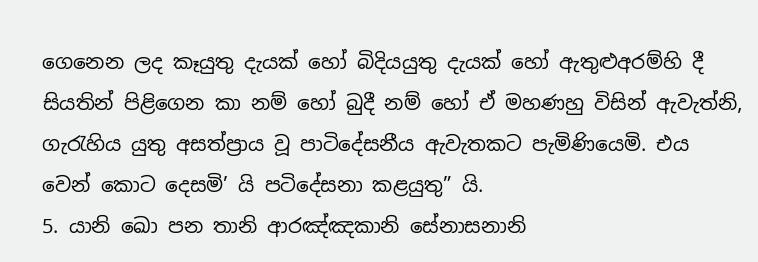ගෙනෙන ලද කෑයුතු දැයක් හෝ බිදියයුතු දැයක් හෝ ඇතුළුඅරම්හි දී සියතින් පිළිගෙන කා නම් හෝ බුදී නම් හෝ ඒ මහණහු විසින් ඇවැත්නි, ගැරැහිය යුතු අසත්ප්‍රාය වූ පාටිදේසනීය ඇවැතකට පැමිණියෙමි. එය වෙන් කොට දෙසමි’ යි පටිදේසනා කළයුතු” යි.
5. යානි ඛො පන තානි ආරඤ්ඤකානි සේනාසනානි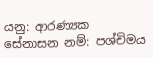යනු: ආරණ්‍යක සේනාසන නම්: පශ්චිමය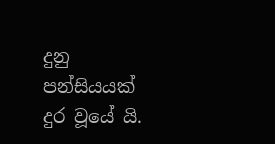දුනු පන්සියයක් දුර වූයේ යි.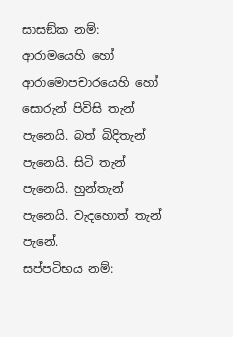සාසඞ්ක නම්: ආරාමයෙහි හෝ ආරාමොපචාරයෙහි හෝ සොරුන් පිවිසි තැන් පැනෙයි. බත් බිදිතැන් පැනෙයි. සිටි තැන් පැනෙයි. හුන්තැන් පැනෙයි. වැදහොත් තැන් පැනේ.
සප්පටිභය නම්: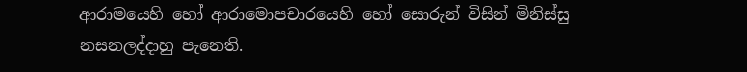ආරාමයෙහි හෝ ආරාමොපචාරයෙහි හෝ සොරුන් විසින් මිනිස්සු නසනලද්දාහු පැනෙති.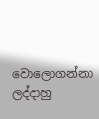වොලොගන්නා ලද්දාහු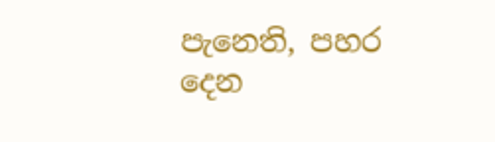පැනෙති, පහර දෙන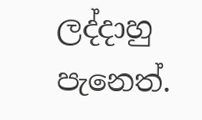ලද්දාහු පැනෙත්.